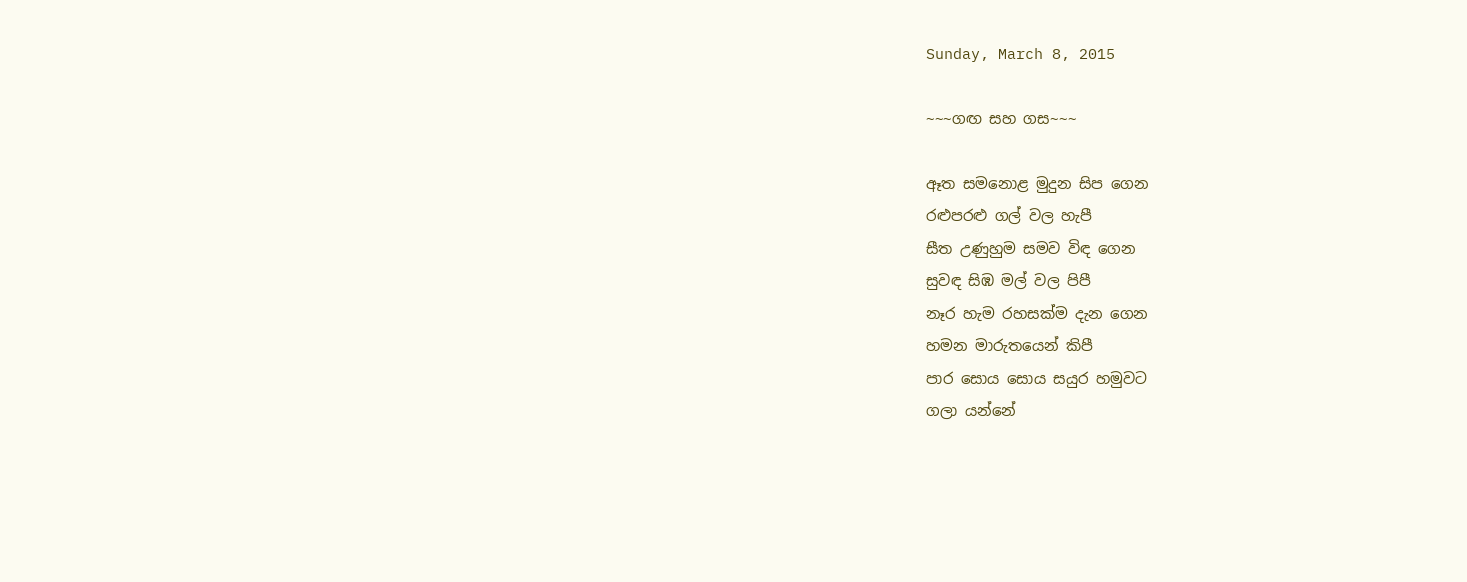Sunday, March 8, 2015

~~~ගඟ සහ ගස~~~

ඈත සමනොළ මුදුන සිප ගෙන
රළුපරළු ගල් වල හැපී
සීත උණුහුම සමව විඳ ගෙන
සුවඳ සිඹ මල් වල පිපී
නෑර හැම රහසක්ම දැන ගෙන
හමන මාරුතයෙන් කිපී
පාර සොය සොය සයුර හමුවට
ගලා යන්නේ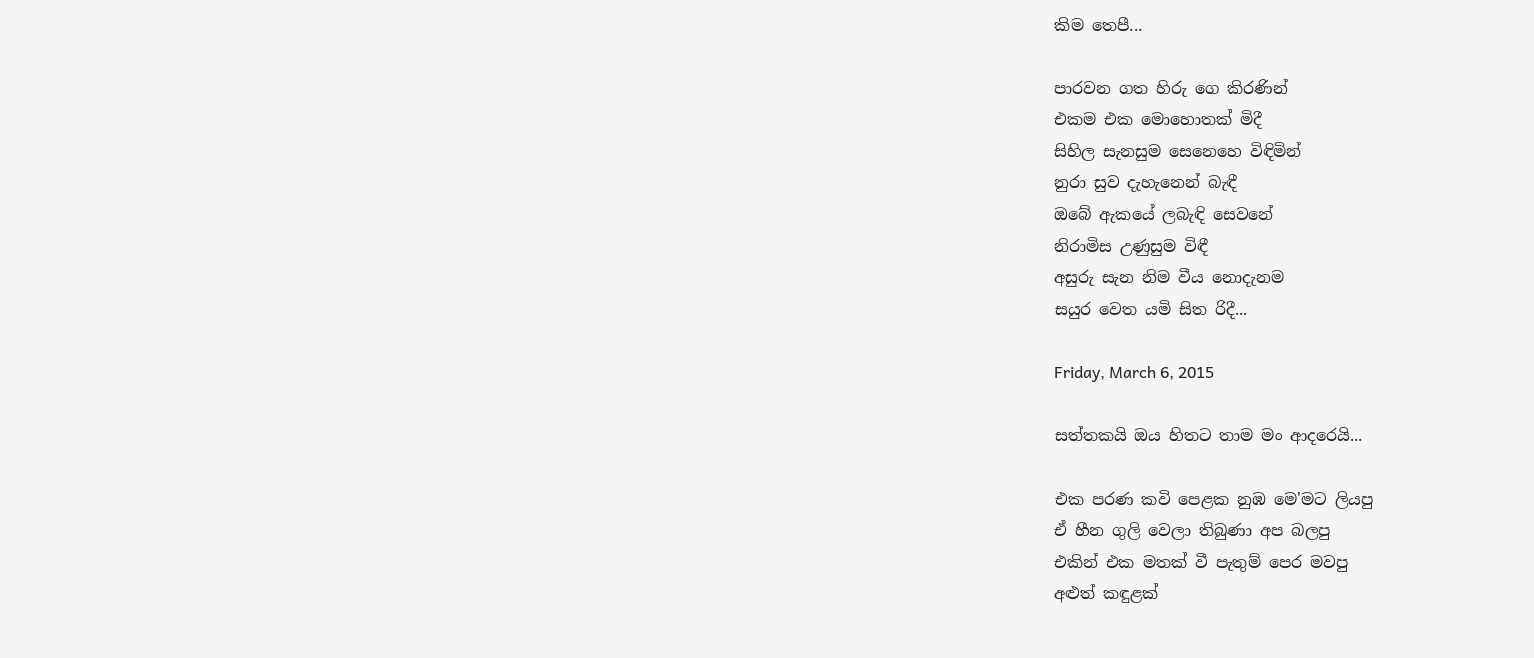කිම තෙපී...

පාරවන ගත හිරු ගෙ කිරණින්
එකම එක මොහොතක් මිදී
සිහිල සැනසුම සෙනෙහෙ විඳිමින්
නුරා සුව දැහැනෙන් බැඳී
ඔබේ ඇකයේ ලබැඳි සෙවනේ
නිරාමිස උණුසුම විඳී
අසුරු සැන නිම වීය නොදැනම
සයුර වෙත යමි සිත රිදී...

Friday, March 6, 2015

සත්තකයි ඔය හිතට තාම මං ආදරෙයි...

එක පරණ කවි පෙළක නුඹ මෙ'මට ලියපු
ඒ හීන ගුලි වෙලා තිබුණා අප බලපු
එකින් එක මතක් වී පැතුම් පෙර මවපු
අළුත් කඳුළක්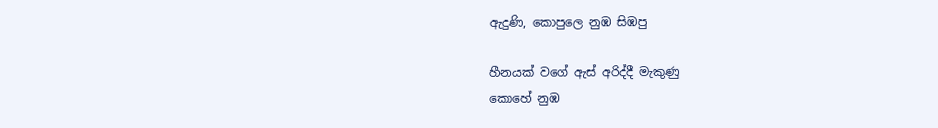ඇදුණි, කොපුලෙ නුඹ සිඹපු

හීනයක් වගේ ඇස් අරිද්දී මැකුණු
කොහේ නුඹ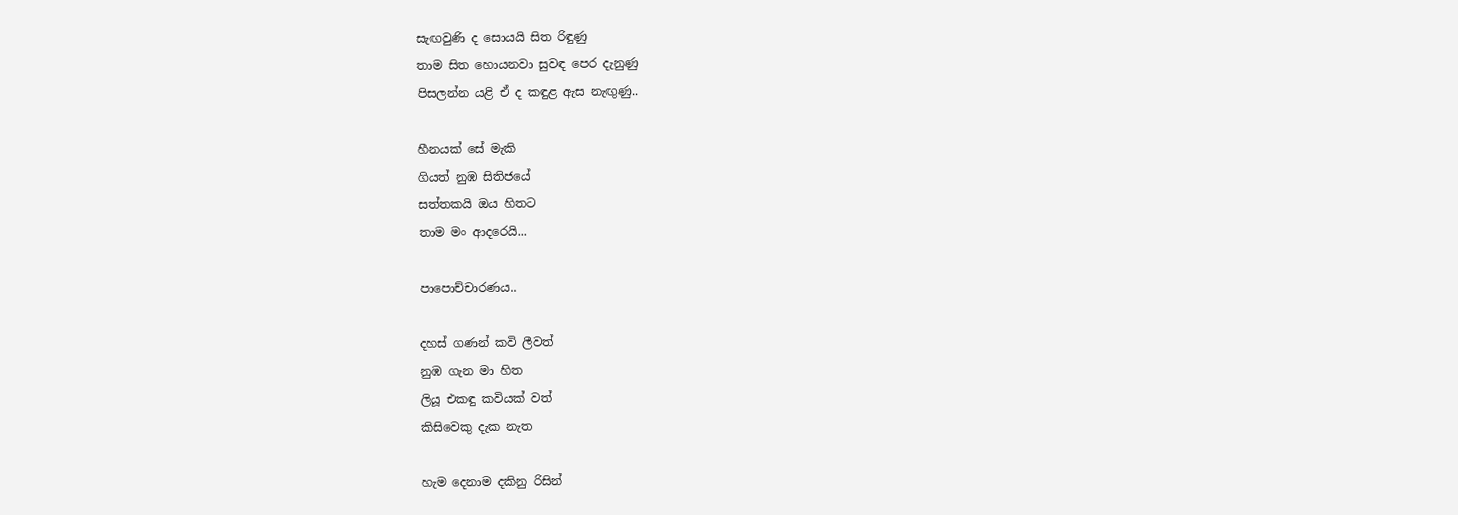සැඟවුණි ද සොයයි සිත රිඳුණු
තාම සිත හොයනවා සුවඳ පෙර දැනුණු
පිසලන්න යළි ඒ ද කඳුළ ඇස නැඟුණු..

හීනයක් සේ මැකි
ගියත් නුඹ සිතිජයේ
සත්තකයි ඔය හිතට
තාම මං ආදරෙයි...

පාපොච්චාරණය..

දහස් ගණන් කවි ලීවත්
නුඹ ගැන මා හිත
ලියූ එකඳු කවියක් වත්
කිසිවෙකු දැක නැත

හැම දෙනාම දකිනු රිසින්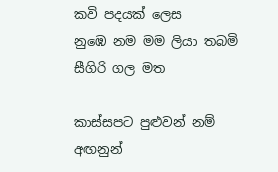කවි පදයක් ලෙස
නුඹෙ නම මම ලියා තබමි
සීගිරි ගල මත

කාස්සපට පුළුවන් නම්
අඟනුන්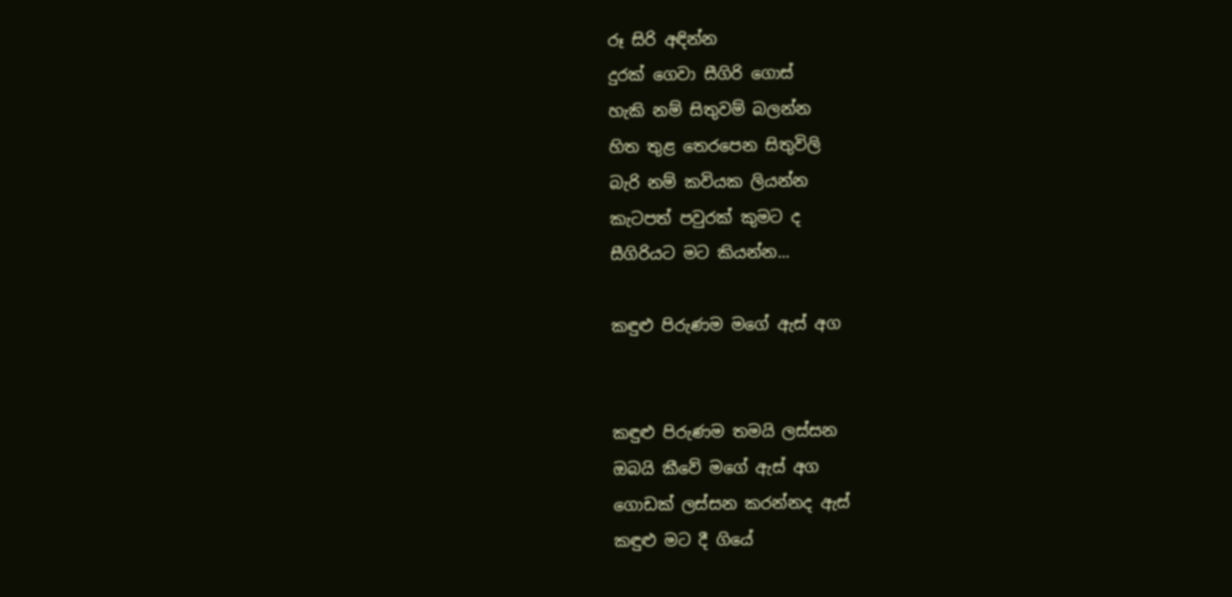රූ සිරි අඳින්න
දුරක් ගෙවා සීගිරි ගොස්
හැකි නම් සිතුවම් බලන්න
හිත තුළ තෙරපෙන සිතුවිලි
බැරි නම් කවියක ලියන්න
කැටපත් පවුරක් කුමට ද
සීගිරියට මට කියන්න...

කඳුළු පිරුණම මගේ ඇස් අග


කඳුළු පිරුණම තමයි ලස්සන
ඔබයි කීවේ මගේ ඇස් අග
ගොඩක් ලස්සන කරන්නද ඇස්
කඳුළු මට දී ගියේ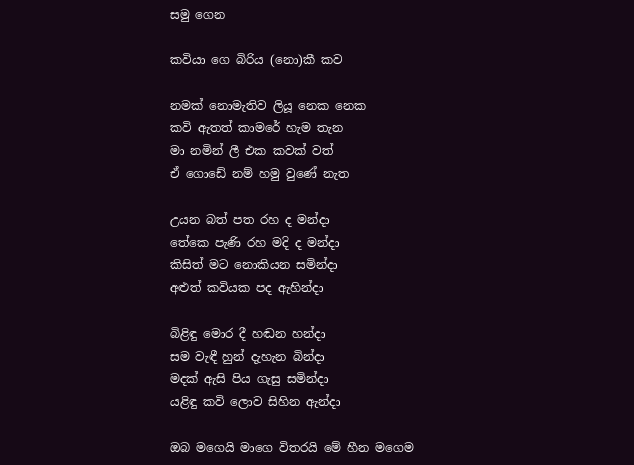සමු ගෙන

කවියා ගෙ බිරිය (නො)කී කව

නමක් නොමැතිව ලියූ නෙක නෙක
කවි ඇතත් කාමරේ හැම තැන
මා නමින් ලී එක කවක් වත්
ඒ ගොඩේ නම් හමු වුණේ නැත

උයන බත් පත රහ ද මන්දා
තේකෙ පැණි රහ මදි ද මන්දා
කිසිත් මට නොකියන සමින්දා
අළුත් කවියක පද ඇහින්දා

බිළිඳු මොර දී හඬන හන්දා
සම වැඳී හුන් දැහැන බින්දා
මදක් ඇසි පිය ගැසු සමින්දා
යළිඳු කවි ලොව සිහින ඇන්දා

ඔබ මගෙයි මාගෙ විතරයි මේ හීන මගෙම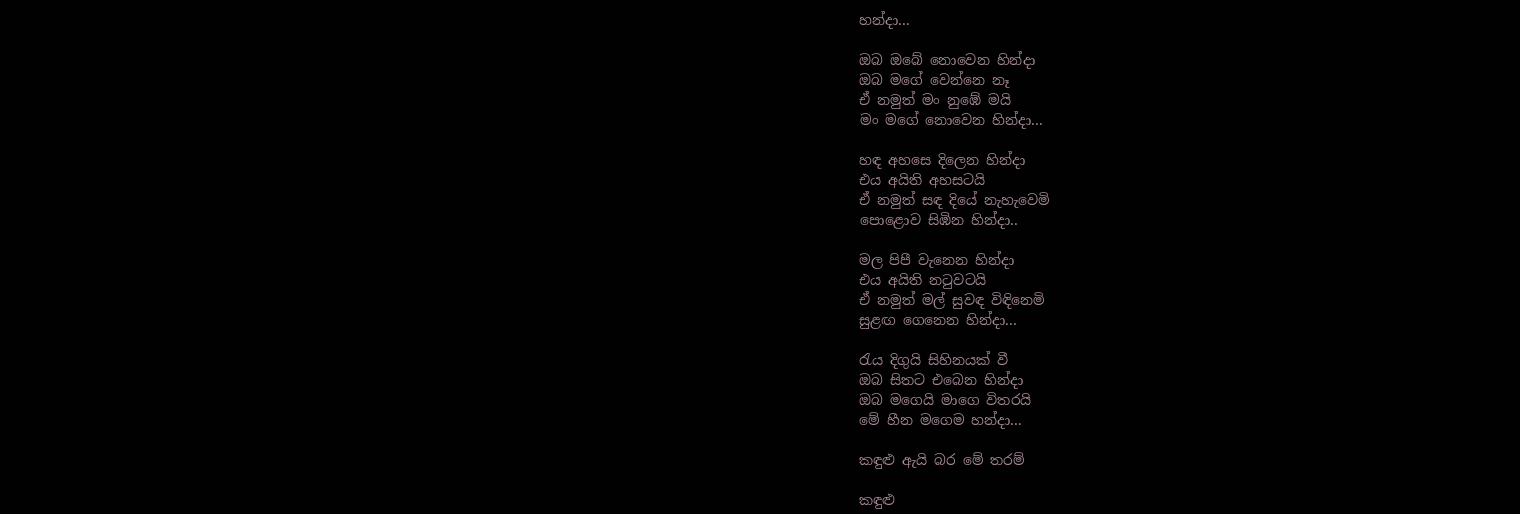හන්දා...

ඔබ ඔබේ නොවෙන හින්දා
ඔබ මගේ වෙන්නෙ නෑ
ඒ නමුත් මං නුඹේ මයි
මං මගේ නොවෙන හින්දා...

හඳ අහසෙ දිලෙන හින්දා
එය අයිති අහසටයි
ඒ නමුත් සඳ දියේ නැහැවෙමි
පොළොව සිඹින හින්දා..

මල පිපී වැනෙන හින්දා
එය අයිති නටුවටයි
ඒ නමුත් මල් සුවඳ විඳිනෙමි
සුළඟ ගෙනෙන හින්දා...

රැය දිගුයි සිහිනයක් වී
ඔබ සිතට එබෙන හින්දා
ඔබ මගෙයි මාගෙ විතරයි
මේ හීන මගෙම හන්දා...

කඳුළු ඇයි බර මේ තරම්

කඳුළු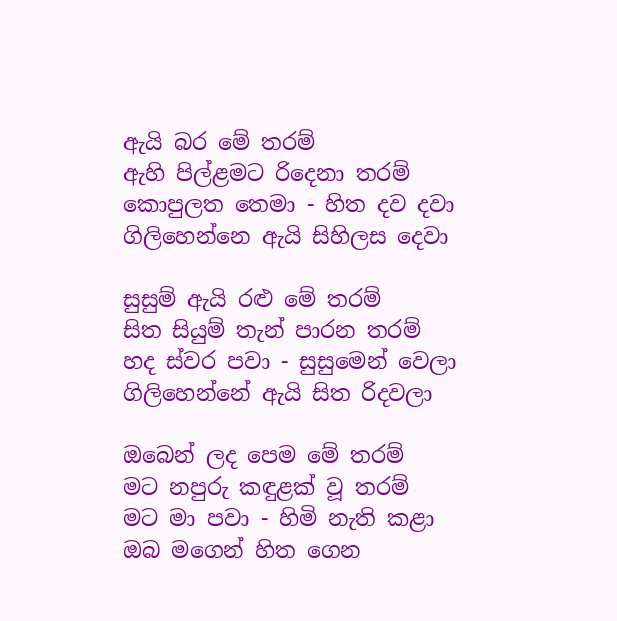ඇයි බර මේ තරම්
ඇහි පිල්ළමට රිදෙනා තරම්
කොපුලත තෙමා - හිත දව දවා
ගිලිහෙන්නෙ ඇයි සිහිලස දෙවා

සුසුම් ඇයි රළු මේ තරම්
සිත සියුම් තැන් පාරන තරම්
හද ස්වර පවා - සුසුමෙන් වෙලා
ගිලිහෙන්නේ ඇයි සිත රිදවලා

ඔබෙන් ලද පෙම මේ තරම්
මට නපුරු කඳුළක් වූ තරම්
මට මා පවා - හිමි නැති කළා
ඔබ මගෙන් හිත ගෙන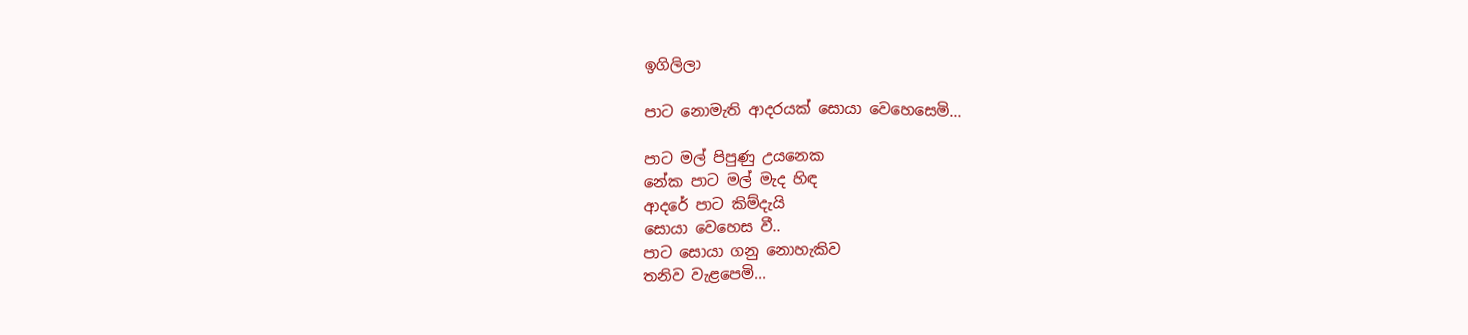ඉගිලිලා

පාට නොමැති ආදරයක් සොයා වෙහෙසෙමි...

පාට මල් පිපුණු උයනෙක
නේක පාට මල් මැද හිඳ
ආදරේ පාට කිම්දැයි
සොයා වෙහෙස වී..
පාට සොයා ගනු නොහැකිව
තනිව වැළපෙමි...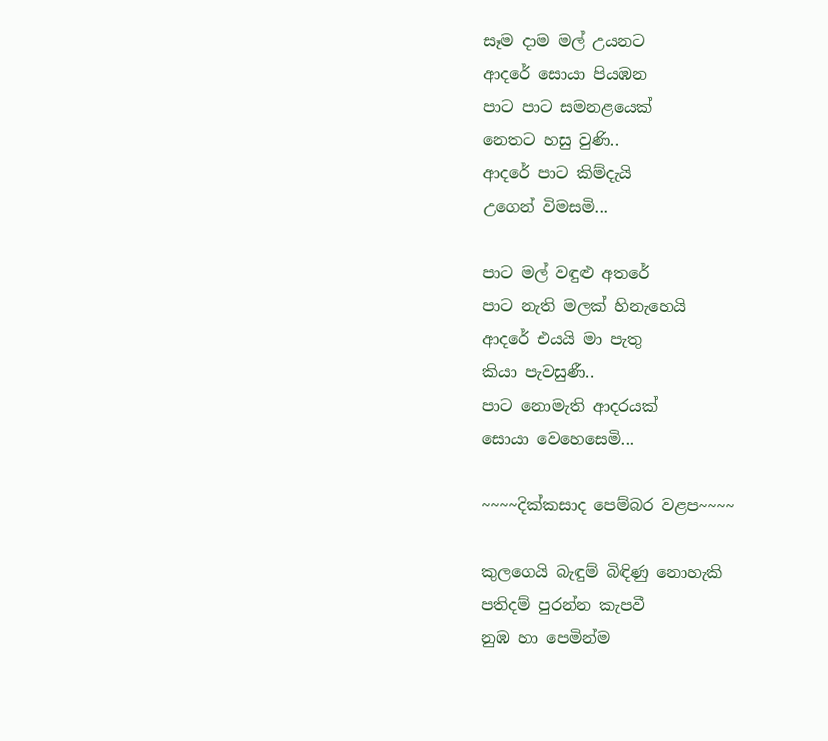සෑම දාම මල් උයනට
ආදරේ සොයා පියඹන
පාට පාට සමනළයෙක්
නෙතට හසු වුණි..
ආදරේ පාට කිම්දැයි
උගෙන් විමසමි...

පාට මල් වඳුළු අතරේ
පාට නැති මලක් හිනැහෙයි
ආදරේ එයයි මා පැතු
කියා පැවසුණී..
පාට නොමැති ආදරයක්
සොයා වෙහෙසෙමි...

~~~~දික්කසාද පෙම්බර වළප~~~~

කුලගෙයි බැඳුම් බිඳිණු නොහැකි
පතිදම් පුරන්න කැපවී
නුඹ හා පෙමින්ම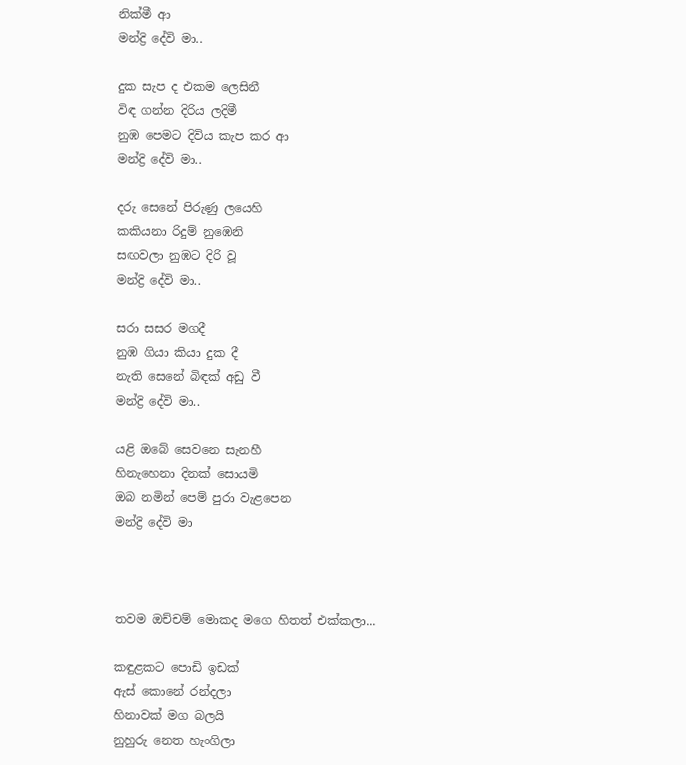නික්මී ආ
මන්ද්‍රි දේවි මා..

දුක සැප ද එකම ලෙසිනී
විඳ ගන්න දිරිය ලදිමී
නුඹ පෙමට දිවිය කැප කර ආ
මන්ද්‍රි දේවි මා..

දරු සෙනේ පිරුණු ලයෙහි
කකියනා රිදුම් නුඹෙනි
සඟවලා නුඹට දිරි වූ
මන්ද්‍රි දේවි මා..

සරා සසර මගදී
නුඹ ගියා කියා දුක දී
නැති සෙනේ බිඳක් අඩු වී
මන්ද්‍රි දේවි මා..

යළි ඔබේ සෙවනෙ සැනහී
හිනැහෙනා දිනක් සොයමි
ඔබ නමින් පෙම් පුරා වැළපෙන
මන්ද්‍රි දේවි මා



තවම ඔච්චම් මොකද මගෙ හිතත් එක්කලා...

කඳුළකට පොඩි ඉඩක්
ඇස් කොනේ රන්දලා
හිනාවක් මග බලයි
නුහුරු නෙත හැංගිලා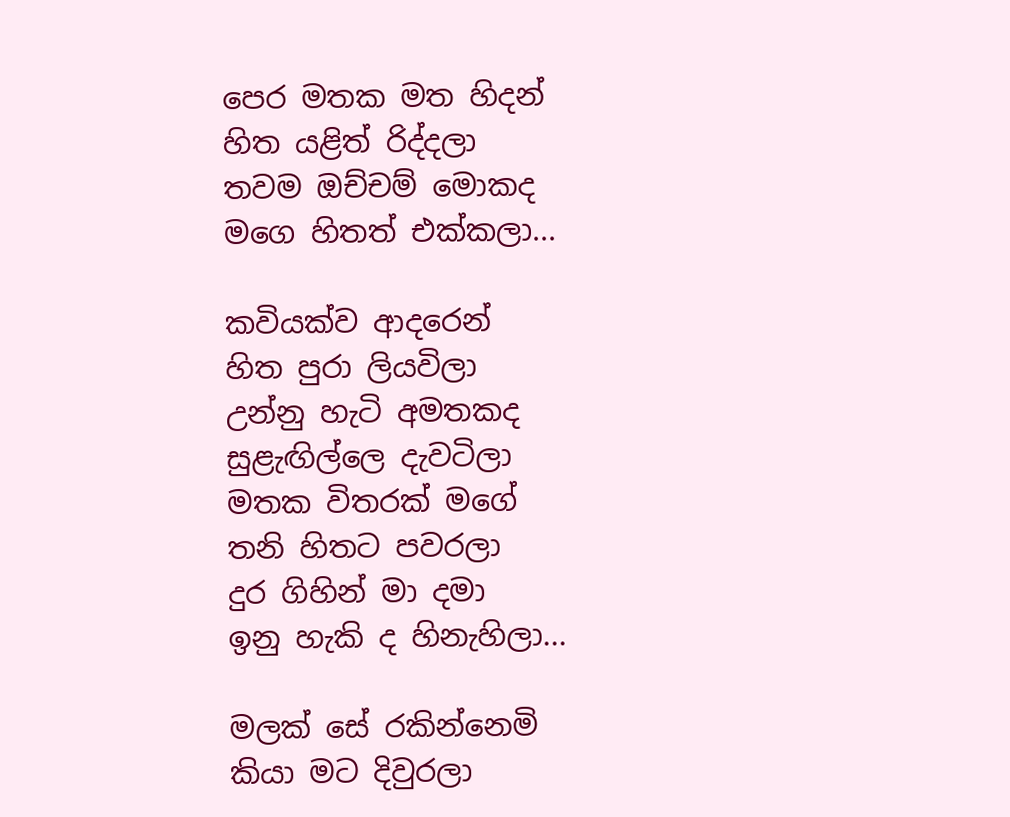පෙර මතක මත හිදන්
හිත යළිත් රිද්දලා
තවම ඔච්චම් මොකද
මගෙ හිතත් එක්කලා...

කවියක්ව ආදරෙන්
හිත පුරා ලියවිලා
උන්නු හැටි අමතකද
සුළැඟිල්ලෙ දැවටිලා
මතක විතරක් මගේ
තනි හිතට පවරලා
දුර ගිහින් මා දමා
ඉනු හැකි ද හිනැහිලා...

මලක් සේ රකින්නෙමි
කියා මට දිවුරලා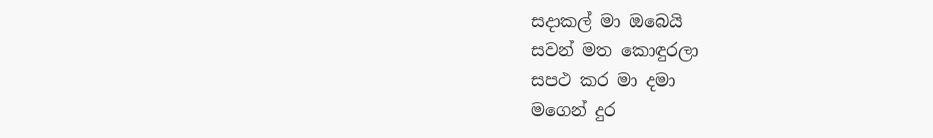සදාකල් මා ඔබෙයි
සවන් මත කොඳුරලා
සපථ කර මා දමා
මගෙන් දුර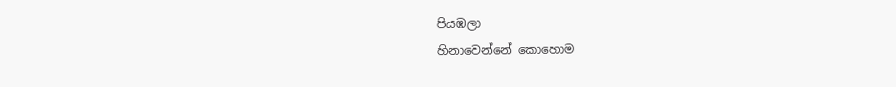පියඹලා
හිනාවෙන්නේ කොහොම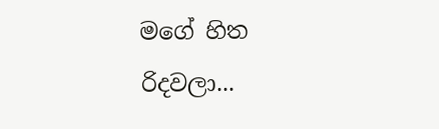මගේ හිත රිදවලා...